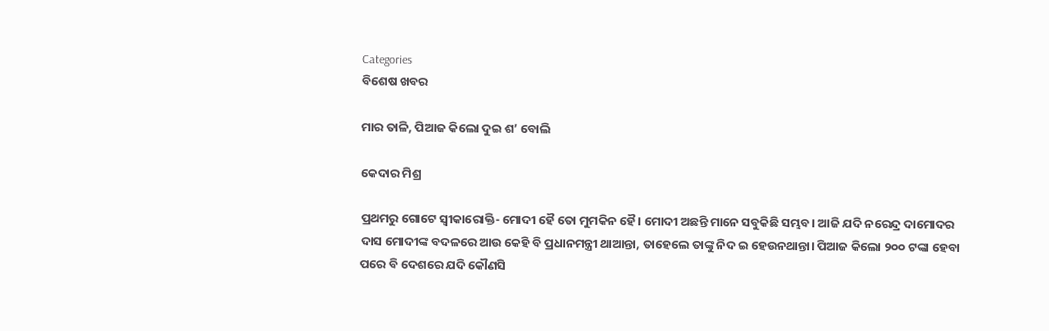Categories
ବିଶେଷ ଖବର

ମାର ତାଳି, ପିଆଜ କିଲୋ ଦୁଇ ଶ’ ବୋଲି

କେଦାର ମିଶ୍ର

ପ୍ରଥମରୁ ଗୋଟେ ସ୍ଵୀକାରୋକ୍ତି- ମୋଦୀ ହୈ ତୋ ମୁମକିନ ହୈ। ମୋଦୀ ଅଛନ୍ତି ମାନେ ସବୁକିଛି ସମ୍ଭବ। ଆଜି ଯଦି ନରେନ୍ଦ୍ର ଦାମୋଦର ଦାସ ମୋଦୀଙ୍କ ବଦଳରେ ଆଉ କେହି ବି ପ୍ରଧାନମନ୍ତ୍ରୀ ଥାଆନ୍ତା, ତାହେଲେ ତାଙ୍କୁ ନିଦ ଇ ହେଉନଥାନ୍ତା। ପିଆଜ କିଲୋ ୨୦୦ ଟଙ୍କା ହେବା ପରେ ବି ଦେଶରେ ଯଦି କୌଣସି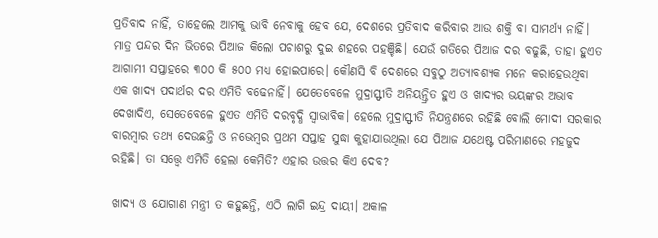ପ୍ରତିବାଦ ନାହିଁ, ତାହେଲେ ଆମକୁ ଭାବି ନେବାକୁ ହେବ ଯେ, ଦେଶରେ ପ୍ରତିବାଦ କରିବାର ଆଉ ଶକ୍ତି ବା ସାମର୍ଥ୍ୟ ନାହିଁ। ମାତ୍ର ପନ୍ଦର ଦିନ ଭିତରେ ପିଆଜ କିଲୋ ପଚାଶରୁ ଦୁଇ ଶହରେ ପହଞ୍ଚିଛି। ଯେଉଁ ଗତିରେ ପିଆଜ ଦର ବଢୁଛି, ତାହା ହୁଏତ ଆଗାମୀ ସପ୍ତାହରେ ୩୦୦ କି ୫୦୦ ମଧ୍ୟ ହୋଇପାରେ। କୌଣସି ବି ଦେଶରେ ସବୁଠୁ ଅତ୍ୟାବଶ୍ୟକ ମନେ କରାହେଉଥିବା ଏକ ଖାଦ୍ୟ ପଦାର୍ଥର ଦର ଏମିତି ବଢେନାହିଁ। ଯେତେବେଳେ ମୁଦ୍ରାସ୍ଫୀତି ଅନିୟନ୍ତ୍ରିତ ହୁଏ ଓ ଖାଦ୍ୟର ଭୟଙ୍କର ଅଭାବ ଦେଖାଦିଏ, ସେତେବେଳେ ହୁଏତ ଏମିତି ଦରବୃଦ୍ଧି ସ୍ଵାଭାବିକ। ହେଲେ ମୁଦ୍ରାସ୍ଫୀତି ନିଯନ୍ତ୍ରଣରେ ରହିଛି ବୋଲି ମୋଦୀ ସରକାର ବାରମ୍ବାର ତଥ୍ୟ ଦେଉଛନ୍ତି ଓ ନଭେମ୍ବର ପ୍ରଥମ ସପ୍ତାହ ସୁଦ୍ଧା କୁହାଯାଉଥିଲା ଯେ ପିଆଜ ଯଥେଷ୍ଟ ପରିମାଣରେ ମହଜୁଦ ରହିଛି। ତା ସତ୍ତ୍ୱେ ଏମିତି ହେଲା କେମିତି? ଏହାର ଉତ୍ତର କିଏ ଦେବ?

ଖାଦ୍ୟ ଓ ଯୋଗାଣ ମନ୍ତ୍ରୀ ତ କହୁଛନ୍ତି, ଏଠି ଲାଗି ଇନ୍ଦ୍ର ଦାୟୀ। ଅକାଳ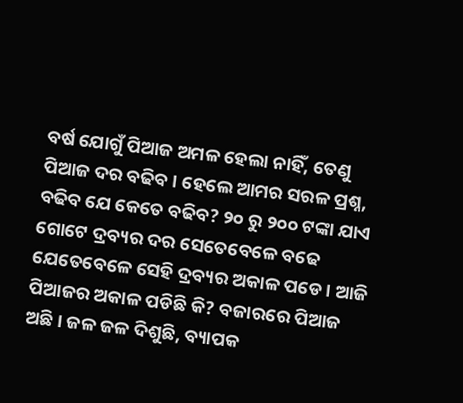ବର୍ଷ ଯୋଗୁଁ ପିଆଜ ଅମଳ ହେଲା ନାହିଁ, ତେଣୁ ପିଆଜ ଦର ବଢିବ। ହେଲେ ଆମର ସରଳ ପ୍ରଶ୍ନ, ବଢିବ ଯେ କେତେ ବଢିବ? ୨୦ ରୁ ୨୦୦ ଟଙ୍କା ଯାଏ ଗୋଟେ ଦ୍ରବ୍ୟର ଦର ସେତେବେଳେ ବଢେ ଯେତେବେଳେ ସେହି ଦ୍ରବ୍ୟର ଅକାଳ ପଡେ। ଆଜି ପିଆଜର ଅକାଳ ପଡିଛି କି? ବଜାରରେ ପିଆଜ ଅଛି। ଜଳ ଜଳ ଦିଶୁଛି, ବ୍ୟାପକ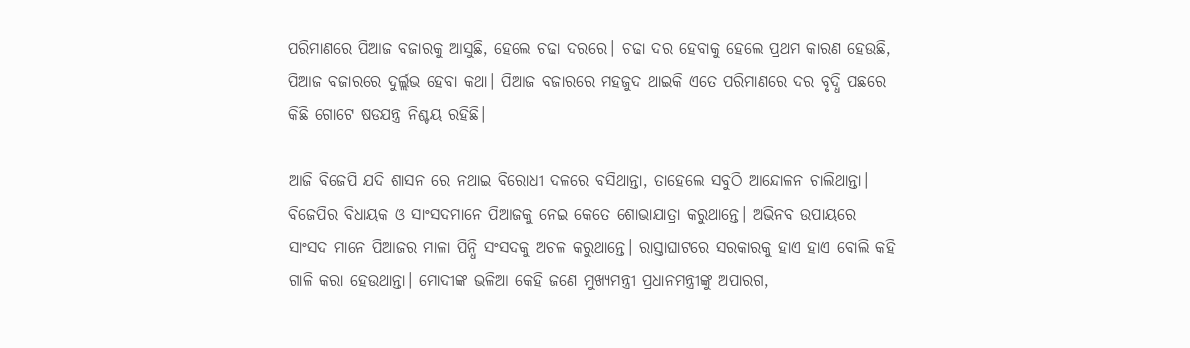ପରିମାଣରେ ପିଆଜ ବଜାରକୁ ଆସୁଛି, ହେଲେ ଚଢା ଦରରେ। ଚଢା ଦର ହେବାକୁ ହେଲେ ପ୍ରଥମ କାରଣ ହେଉଛି, ପିଆଜ ବଜାରରେ ଦୁର୍ଲ୍ଲଭ ହେବା କଥା। ପିଆଜ ବଜାରରେ ମହଜୁଦ ଥାଇକି ଏତେ ପରିମାଣରେ ଦର ବୃଦ୍ଧି ପଛରେ କିଛି ଗୋଟେ ଷଡଯନ୍ତ୍ର ନିଶ୍ଚୟ ରହିଛି।

ଆଜି ବିଜେପି ଯଦି ଶାସନ ରେ ନଥାଇ ବିରୋଧୀ ଦଳରେ ବସିଥାନ୍ତା, ତାହେଲେ ସବୁଠି ଆନ୍ଦୋଳନ ଚାଲିଥାନ୍ତା। ବିଜେପିର ବିଧାୟକ ଓ ସାଂସଦମାନେ ପିଆଜକୁ ନେଇ କେତେ ଶୋଭାଯାତ୍ରା କରୁଥାନ୍ତେ। ଅଭିନବ ଉପାୟରେ ସାଂସଦ ମାନେ ପିଆଜର ମାଳା ପିନ୍ଧି ସଂସଦକୁ ଅଚଳ କରୁଥାନ୍ତେ। ରାସ୍ତାଘାଟରେ ସରକାରକୁ ହାଏ ହାଏ ବୋଲି କହି ଗାଳି କରା ହେଉଥାନ୍ତା। ମୋଦୀଙ୍କ ଭଳିଆ କେହି ଜଣେ ମୁଖ୍ୟମନ୍ତ୍ରୀ ପ୍ରଧାନମନ୍ତ୍ରୀଙ୍କୁ ଅପାରଗ,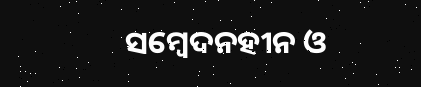ସମ୍ବେଦନହୀନ ଓ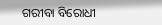ଗରୀବା ବିରୋଧୀ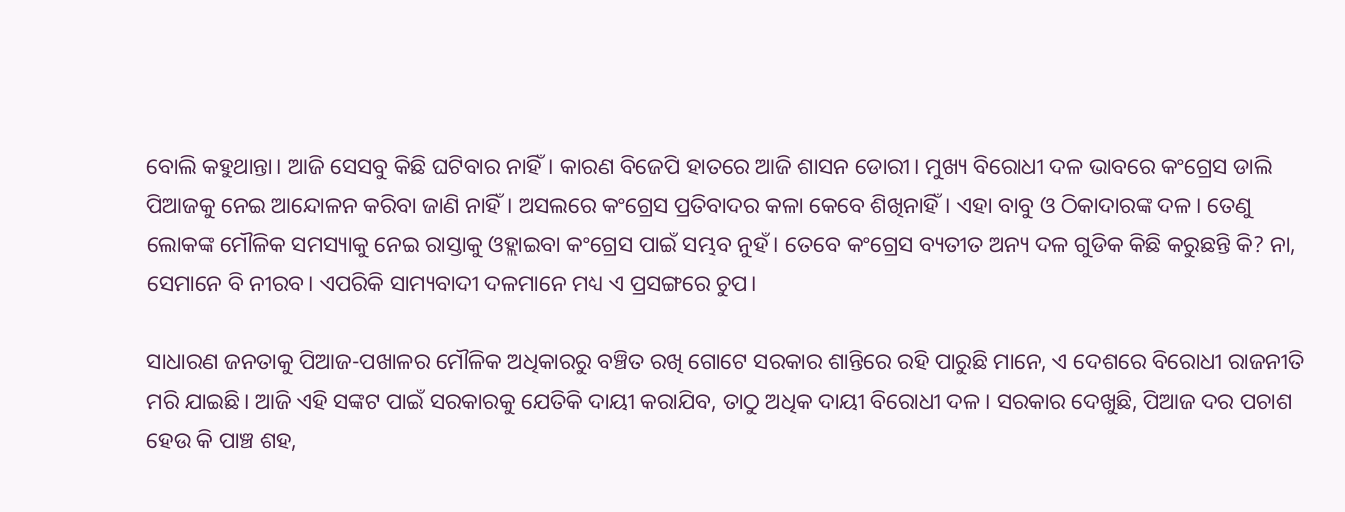ବୋଲି କହୁଥାନ୍ତା। ଆଜି ସେସବୁ କିଛି ଘଟିବାର ନାହିଁ। କାରଣ ବିଜେପି ହାତରେ ଆଜି ଶାସନ ଡୋରୀ। ମୁଖ୍ୟ ବିରୋଧୀ ଦଳ ଭାବରେ କଂଗ୍ରେସ ଡାଲି ପିଆଜକୁ ନେଇ ଆନ୍ଦୋଳନ କରିବା ଜାଣି ନାହିଁ। ଅସଲରେ କଂଗ୍ରେସ ପ୍ରତିବାଦର କଳା କେବେ ଶିଖିନାହିଁ। ଏହା ବାବୁ ଓ ଠିକାଦାରଙ୍କ ଦଳ। ତେଣୁ ଲୋକଙ୍କ ମୌଳିକ ସମସ୍ୟାକୁ ନେଇ ରାସ୍ତାକୁ ଓହ୍ଲାଇବା କଂଗ୍ରେସ ପାଇଁ ସମ୍ଭବ ନୁହଁ। ତେବେ କଂଗ୍ରେସ ବ୍ୟତୀତ ଅନ୍ୟ ଦଳ ଗୁଡିକ କିଛି କରୁଛନ୍ତି କି? ନା, ସେମାନେ ବି ନୀରବ। ଏପରିକି ସାମ୍ୟବାଦୀ ଦଳମାନେ ମଧ୍ୟ ଏ ପ୍ରସଙ୍ଗରେ ଚୁପ।

ସାଧାରଣ ଜନତାକୁ ପିଆଜ-ପଖାଳର ମୌଳିକ ଅଧିକାରରୁ ବଞ୍ଚିତ ରଖି ଗୋଟେ ସରକାର ଶାନ୍ତିରେ ରହି ପାରୁଛି ମାନେ, ଏ ଦେଶରେ ବିରୋଧୀ ରାଜନୀତି ମରି ଯାଇଛି। ଆଜି ଏହି ସଙ୍କଟ ପାଇଁ ସରକାରକୁ ଯେତିକି ଦାୟୀ କରାଯିବ, ତାଠୁ ଅଧିକ ଦାୟୀ ବିରୋଧୀ ଦଳ। ସରକାର ଦେଖୁଛି, ପିଆଜ ଦର ପଚାଶ ହେଉ କି ପାଞ୍ଚ ଶହ,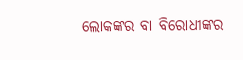ଲୋକଙ୍କର ବା ବିରୋଧୀଙ୍କର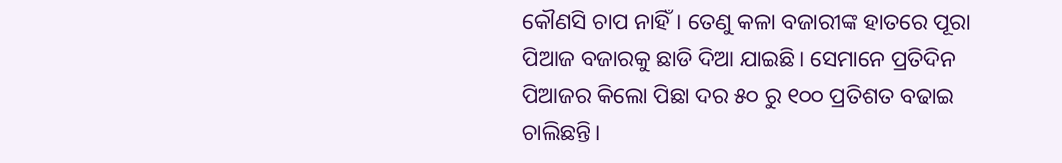କୌଣସି ଚାପ ନାହିଁ। ତେଣୁ କଳା ବଜାରୀଙ୍କ ହାତରେ ପୂରା ପିଆଜ ବଜାରକୁ ଛାଡି ଦିଆ ଯାଇଛି। ସେମାନେ ପ୍ରତିଦିନ ପିଆଜର କିଲୋ ପିଛା ଦର ୫୦ ରୁ ୧୦୦ ପ୍ରତିଶତ ବଢାଇ ଚାଲିଛନ୍ତି।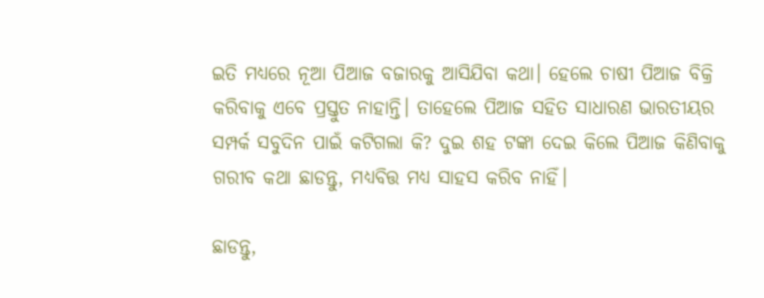ଇତି ମଧ୍ୟରେ ନୂଆ ପିଆଜ ବଜାରକୁ ଆସିଯିବା କଥା। ହେଲେ ଚାଷୀ ପିଆଜ ବିକ୍ରି କରିବାକୁ ଏବେ ପ୍ରସ୍ତୁତ ନାହାନ୍ତି। ତାହେଲେ ପିଆଜ ସହିତ ସାଧାରଣ ଭାରତୀୟର ସମ୍ପର୍କ ସବୁଦିନ ପାଇଁ କଟିଗଲା କି? ଦୁଇ ଶହ ଟଙ୍କା ଦେଇ କିଲେ ପିଆଜ କିଣିବାକୁ ଗରୀବ କଥା ଛାଡନ୍ତୁ, ମଧ୍ୟବିତ୍ତ ମଧ୍ୟ ସାହସ କରିବ ନାହିଁ।

ଛାଡନ୍ତୁ,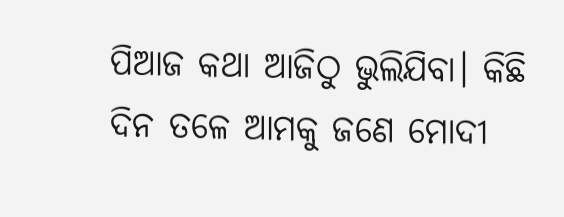ପିଆଜ କଥା ଆଜିଠୁ ଭୁଲିଯିବା। କିଛି ଦିନ ତଳେ ଆମକୁ ଜଣେ ମୋଦୀ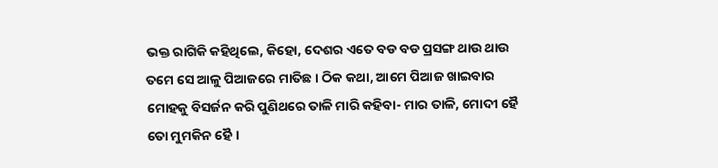ଭକ୍ତ ରାଗିକି କହିଥିଲେ, କିହୋ, ଦେଶର ଏତେ ବଡ ବଡ ପ୍ରସଙ୍ଗ ଥାଉ ଥାଉ ତମେ ସେ ଆଳୁ ପିଆଜରେ ମାତିଛ। ଠିକ କଥା, ଆମେ ପିଆଜ ଖାଇବାର ମୋହକୁ ବିସର୍ଜନ କରି ପୁଣିଥରେ ତାଳି ମାରି କହିବା- ମାର ତାଳି, ମୋଦୀ ହୈ ତୋ ମୁମକିନ ହୈ।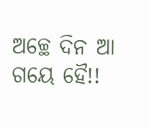ଅଚ୍ଛେ ଦିନ ଆ ଗୟେ ହୈ!!